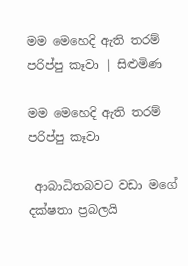මම මෙහෙදි ඇති තරම් පරිප්පු කෑවා | සිළුමිණ

මම මෙහෙදි ඇති තරම් පරිප්පු කෑවා

 ආබාධිතබවට වඩා මගේ දක්ෂතා ප්‍රබලයි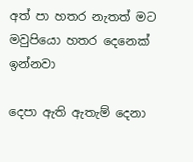අත් පා හතර නැතත් මට මවුපියො හතර දෙනෙක් ඉන්නවා

දෙපා ඇති ඇතැම් දෙනා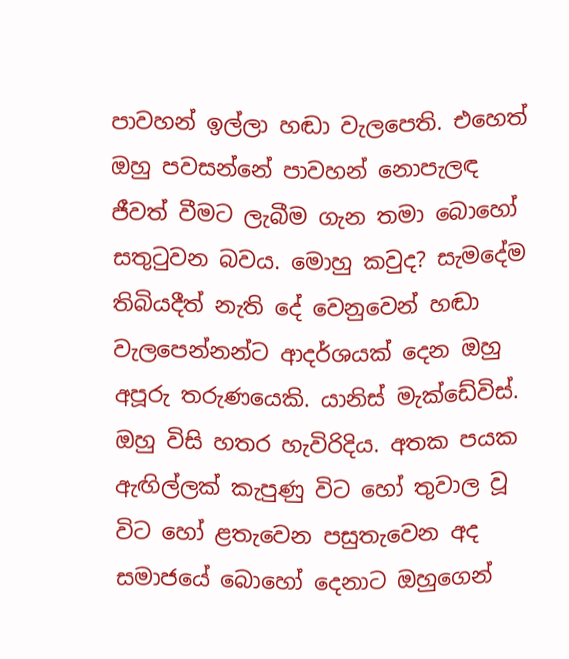පාවහන් ඉල්ලා හඬා වැලපෙති. එහෙත් ඔහු පවසන්නේ පාවහන් නොපැලඳ ජීවත් වීමට ලැබීම ගැන තමා බොහෝ සතුටුවන බවය. මොහු කවුද? සැමදේම තිබියදීත් නැති දේ වෙනුවෙන් හඬා වැලපෙන්නන්ට ආදර්ශයක් දෙන ඔහු අපූරු තරුණයෙකි. යානිස් මැක්ඩේවිස්. ඔහු විසි හතර හැවිරිදිය. අතක පයක ඇඟිල්ලක් කැපුණු විට හෝ තුවාල වූ විට හෝ ළතැවෙන පසුතැවෙන අද සමාජයේ බොහෝ දෙනාට ඔහුගෙන්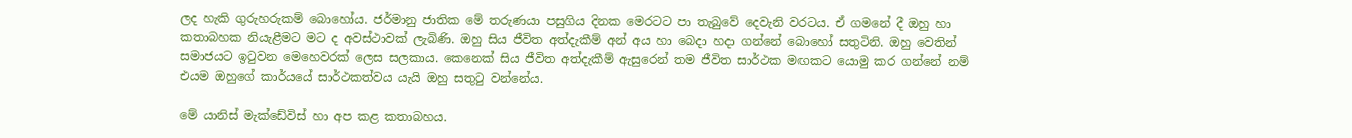ලද හැකි ගුරුහරුකම් බොහෝය. ජර්මානු ජාතික මේ තරුණයා පසුගිය දිනක මෙරටට පා තැබුවේ දෙවැනි වරටය. ඒ ගමනේ දී ඔහු හා කතාබහක නියැළීමට මට ද අවස්ථාවක් ලැබිණි. ඔහු සිය ජීවිත අත්දැකීම් අන් අය හා බෙදා හදා ගන්නේ බොහෝ සතුටිනි. ඔහු වෙතින් සමාජයට ඉටුවන මෙහෙවරක් ලෙස සලකාය. කෙනෙක් සිය ජීවිත අත්දැකීම් ඇසුරෙන් තම ජීවිත සාර්ථක මඟකට යොමු කර ගන්නේ නම් එයම ඔහුගේ කාර්යයේ සාර්ථකත්වය යැයි ඔහු සතුටු වන්නේය.

මේ යානිස් මැක්ඩේවිස් හා අප කළ කතාබහය.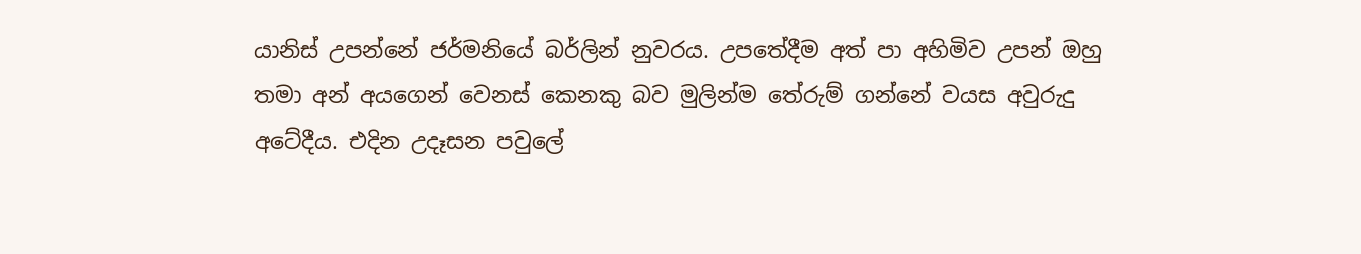යානිස් උපන්නේ ජර්මනියේ බර්ලින් නුවරය. උපතේදීම අත් පා අහිමිව උපන් ඔහු තමා අන් අයගෙන් වෙනස් කෙනකු බව මුලින්ම තේරුම් ගන්නේ වයස අවුරුදු අටේදීය. එදින උදෑසන පවුලේ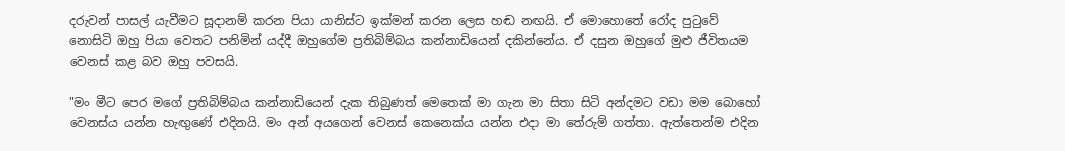දරුවන් පාසල් යැවීමට සූදානම් කරන පියා යානිස්ට ඉක්මන් කරන ලෙස හඬ නඟයි. ඒ මොහොතේ රෝද පුටුවේ නොසිටි ඔහු පියා වෙතට පනිමින් යද්දී ඔහුගේම ප්‍රතිබිම්බය කන්නාඩියෙන් දකින්නේය. ඒ දසුන ඔහුගේ මුළු ජීවිතයම වෙනස් කළ බව ඔහු පවසයි.

"මං මීට පෙර මගේ ‍ප්‍රතිබිම්බය කන්නාඩියෙන් දැක තිබුණත් මෙතෙක් මා ගැන මා සිතා සිටි අන්දමට වඩා මම බොහෝ වෙනස්ය යන්න හැඟුණේ එදිනයි. මං අන් අයගෙන් වෙනස් කෙනෙක්ය යන්න එදා මා තේරුම් ගත්තා. ඇත්තෙන්ම එදින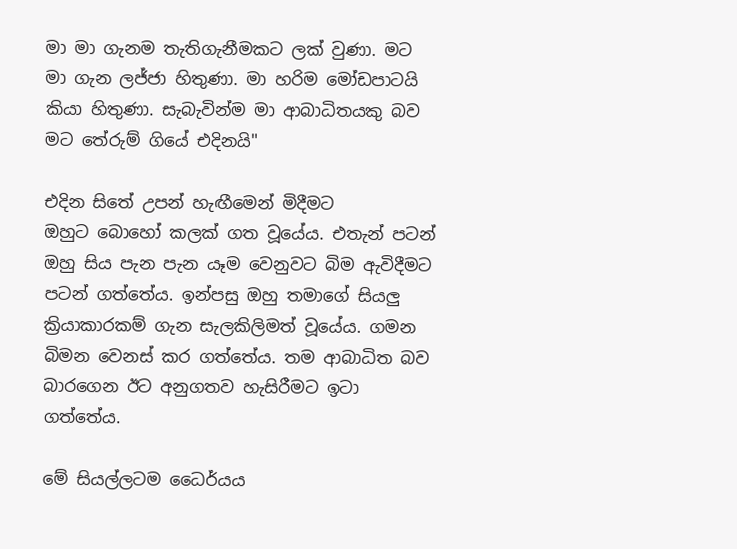මා මා ගැනම තැතිගැනීමකට ලක් වුණා. මට මා ගැන ලජ්ජා හිතුණා. මා හරිම මෝඩපාටයි කියා හිතුණා. සැබැවින්ම මා ආබාධිතයකු බව මට තේරුම් ගියේ එදිනයි"

එදින සිතේ උපන් හැඟීමෙන් මිදීමට ඔහුට ‍බොහෝ කලක් ගත වූයේය. එතැන් පටන් ඔහු සිය පැන පැන යෑම වෙනුවට බිම ඇවිදීමට පටන් ගත්තේය. ඉන්පසු ඔහු තමාගේ සියලු ක්‍රියාකාරකම් ගැන සැලකිලිමත් වූයේය. ගමන බිමන වෙනස් කර ගත්තේය. තම ආබාධිත බව බාරගෙන ඊට අනුගතව හැසිරීමට ඉ‍ටා ගත්තේය.

මේ සියල්ලටම ධෛර්යය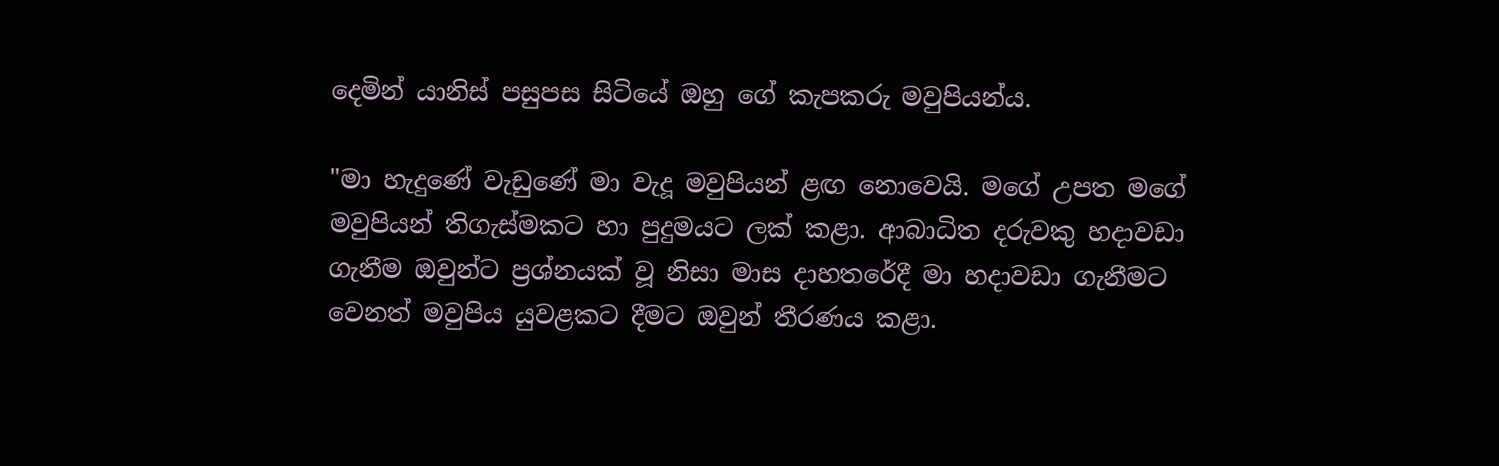දෙමින් යානිස් පසුපස සිටියේ ඔහු ගේ කැපකරු මවුපියන්ය.

"මා හැදුණේ වැඩුණේ මා වැදූ මවුපියන් ළඟ නොවෙයි. මගේ උපත මගේ මවුපියන් තිගැස්මකට හා පුදුමයට ලක් කළා. ආබාධිත දරුවකු හදාවඩා ගැනීම ඔවුන්ට ප්‍රශ්නයක් වූ නිසා මාස දාහතරේදී මා හදාවඩා ගැනීමට වෙනත් මවුපිය යුවළකට දීමට ඔවුන් තීරණය කළා.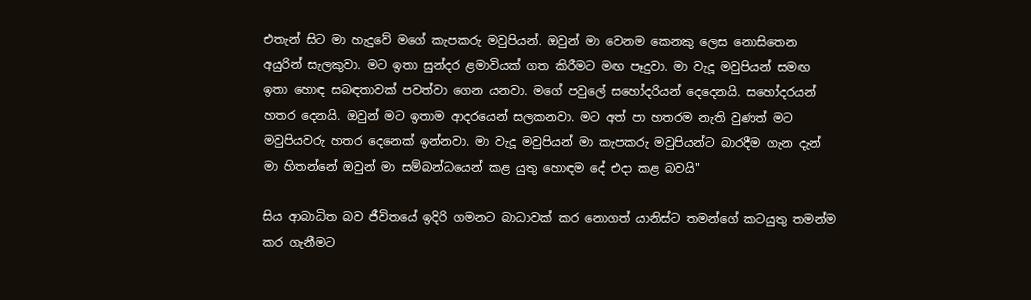එතැන් සිට මා හැදුවේ මගේ කැපකරු මවුපියන්. ඔවුන් මා වෙනම කෙනකු ලෙස නොසිතෙන අයුරින් සැලකුවා. මට ඉතා සුන්දර ළමාවියක් ගත කිරීමට මඟ පෑදුවා. මා වැදූ මවුපියන් සමඟ ඉතා හොඳ සබඳතාවක් පවත්වා ගෙන යනවා. මගේ පවුලේ සහෝදරියන් දෙදෙනයි. සහෝදරයන් හතර දෙනයි. ඔවුන් මට ඉතාම ආදරයෙන් සලකනවා. මට අත් පා හතරම නැති වුණත් මට මවුපියවරු හතර දෙනෙක් ඉන්නවා. මා වැදූ මවුපියන් මා කැපකරු මවුපියන්ට බාරදීම ගැන දැන් මා හිතන්නේ ඔවුන් මා සම්බන්ධයෙන් කළ යුතු හොඳම දේ එදා කළ බවයි"

සිය ආබාධිත බව ජීවිතයේ ඉදිරි ගමනට බාධාවක් කර නොගත් යානිස්ට තමන්ගේ කටයුතු තමන්ම කර ගැනීමට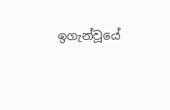ඉගැන්වූයේ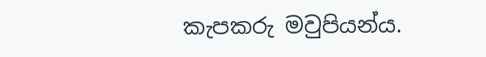කැපකරු මවුපියන්ය.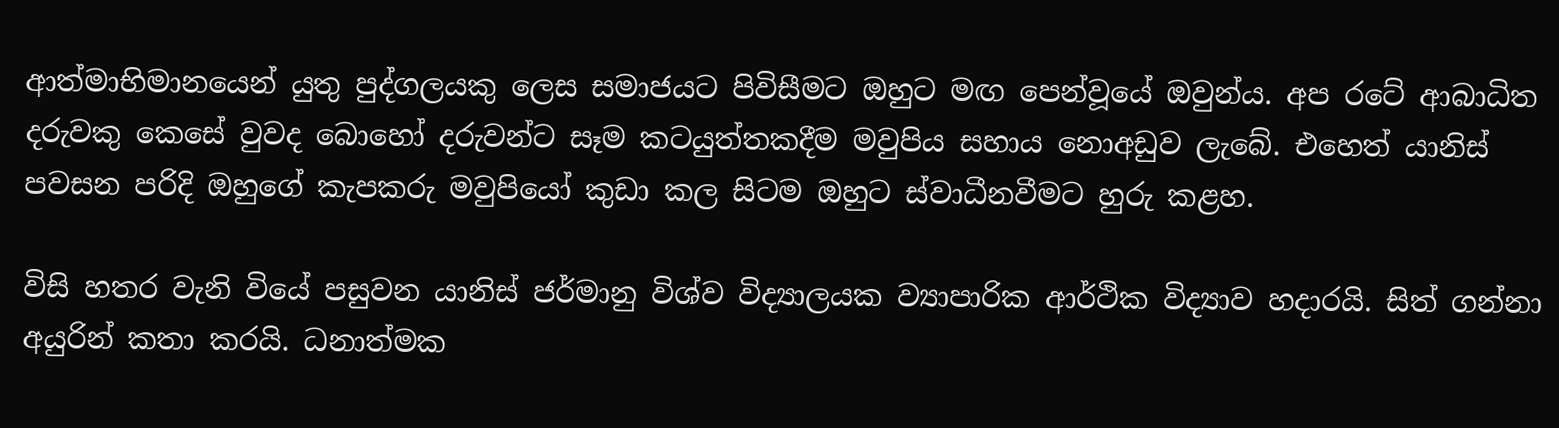ආත්මාභිමානයෙන් යුතු පුද්ගලයකු ලෙස සමාජයට පිවිසීමට ඔහුට මඟ පෙන්වූයේ ඔවුන්ය. අප රටේ ආබාධිත දරුවකු කෙසේ වුවද බොහෝ දරුවන්ට සෑම කටයුත්තකදීම මවුපිය සහාය නොඅඩුව ලැබේ. එහෙත් යානිස් පවසන පරිදි ඔහුගේ කැපකරු මවුපියෝ කුඩා කල සිටම ඔහුට ස්වාධීනවීමට හුරු කළහ.

විසි හතර වැනි වියේ පසුවන යානිස් ජර්මානු විශ්ව විද්‍යාලයක ව්‍යාපාරික ආර්ථික විද්‍යාව හදාරයි. සිත් ගන්නා අයුරින් කතා කරයි. ධනාත්මක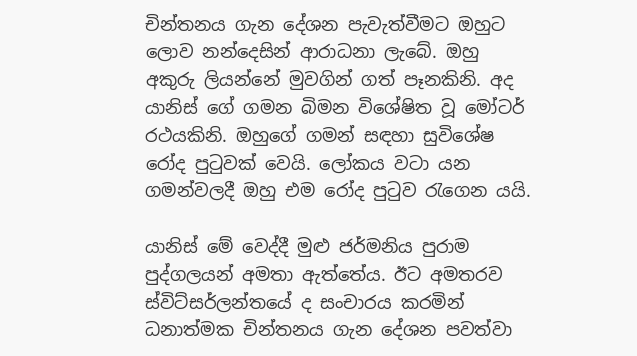චින්තනය ගැන දේශන පැවැත්වීමට ඔහුට ලොව නන්දෙසින් ආරාධනා ලැබේ. ඔහු අකුරු ලියන්නේ මුවගින් ගත් පෑනකිනි. අද යානිස් ගේ ගමන බිමන විශේෂිත වූ මෝටර් රථයකිනි. ඔහුගේ ගමන් සඳහා සුවිශේෂ රෝද පුටුවක් වෙයි. ලෝකය වටා යන ගමන්වලදී ඔහු එම රෝද පුටුව රැගෙන යයි.

යානිස් මේ වෙද්දී මුළු ජර්මනිය පුරාම පුද්ගලයන් අමතා ඇත්තේය. ඊට අමතරව ස්විට්සර්ලන්තයේ ද සංචාරය කරමින් ධනාත්මක චින්තනය ගැන දේශන පවත්වා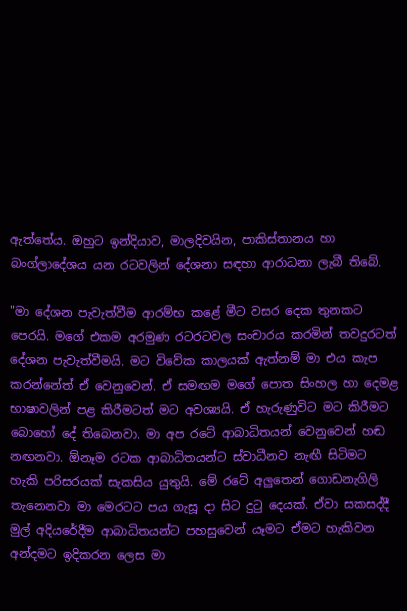ඇත්තේය. ඔහුට ඉන්දියාව, මාලදිවයින, පාකිස්තානය හා බංග්ලාදේශය යන රටවලින් දේශනා සඳහා ආරාධනා ලැබී තිබේ.

"මා දේශන පැවැත්වීම ආරම්භ කළේ මීට වසර දෙක තුනකට පෙරයි. මගේ එකම අරමුණ රටරටවල සංචාරය කරමින් තවදුරටත් දේශන පැවැත්වීමයි. මට විවේක කාලයක් ඇත්නම් මා එය කැප කරන්නේත් ඒ වෙනුවෙන්. ඒ සමඟම මගේ පොත සිංහල හා දෙමළ භාෂාවලින් පළ කිරීමටත් මට අවශ්‍යයි. ඒ හැරුණුවිට මට කිරීමට බොහෝ දේ තිබෙනවා. මා අප රටේ ආබාධිතයන් වෙනුවෙන් හඬ නඟනවා. ඕනෑම රටක ආබාධිතයන්ට ස්වාධීනව නැඟී සිටිමට හැකි පරිසරයක් සැකසිය යුතුයි. මේ රටේ අලුතෙන් ගොඩනැගිලි තැනෙනවා මා මෙරටට පය ගැසූ දා සිට දුටු දෙයක්. ඒවා සකසද්දී මුල් අදියරේදීම ආබාධිතයන්ට පහසුවෙන් යෑමට ඒමට හැකිවන අන්දමට ඉදිකරන ලෙස මා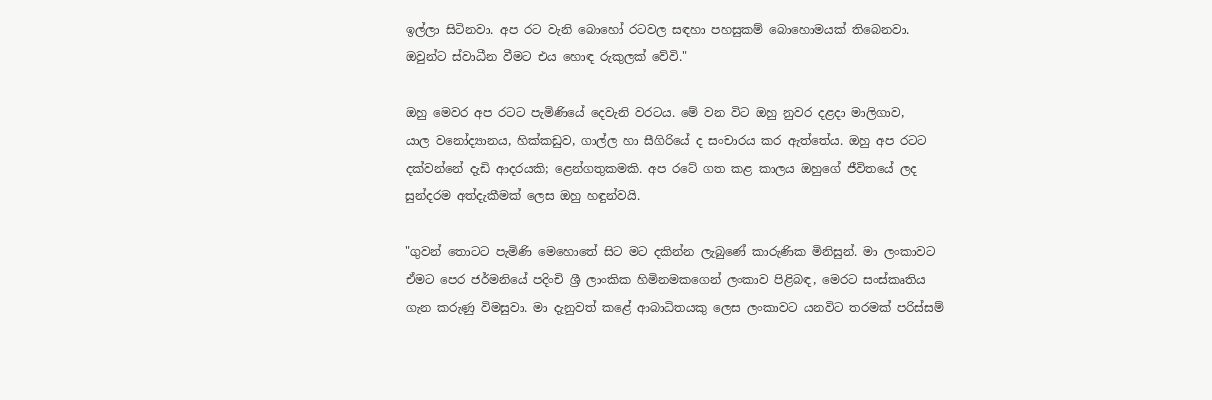ඉල්ලා සිටිනවා. අප රට වැනි බොහෝ රටවල සඳහා පහසුකම් බොහොමයක් තිබෙනවා. ඔවුන්ට ස්වාධීන වීමට එය හොඳ රුකුලක් වේවි."

ඔහු මෙවර අප රටට පැමිණියේ දෙවැනි වරටය. මේ වන විට ඔහු නුවර දළදා මාලිගාව, යාල ‍වනෝද්‍යානය, හික්කඩුව, ගාල්ල හා සීගිරියේ ද සංචාරය කර ඇත්තේය. ඔහු අප රටට දක්වන්නේ දැඩි ආදරයකි; ළෙන්ගතුකමකි. අප රටේ ගත කළ කාලය ඔහුගේ ජීවිතයේ ලද සුන්දරම අත්දැකීමක් ලෙස ඔහු හඳුන්වයි.

"ගුවන් තොටට පැමිණි මෙහොතේ සිට මට දකින්න ලැබුණේ කාරුණික මිනිසුන්. මා ලංකාවට ඒමට පෙර ජර්මනියේ පදිංචි ශ්‍රී ලාංකික හිමිනමකගෙන් ලංකාව පිළිබඳ, මෙරට සංස්කෘතිය ගැන කරුණු විමසුවා. මා දැනුවත් ‍කළේ ආබාධිතයකු ලෙස ලංකාවට යනවිට තරමක් පරිස්සම්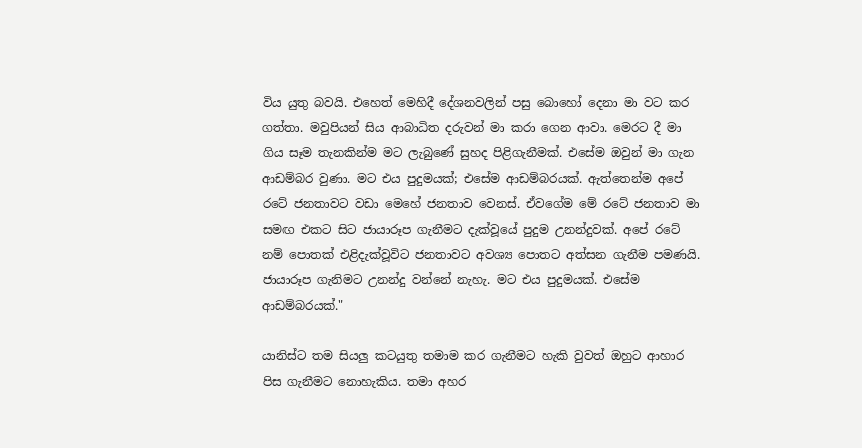විය යුතු බවයි. එහෙත් මෙහිදී දේශනවලින් පසු බොහෝ දෙනා මා වට කර ගත්තා. මවුපියන් සිය ආබාධිත දරුවන් මා කරා ගෙන ආවා. මෙරට දී මා ගිය සෑම තැනකින්ම මට ලැබුණේ සුහද පිළිගැනීමක්. එසේම ඔවුන් මා ගැන ආඩම්බර වුණා. මට එය පුදුමයක්; එසේම ආඩම්බරයක්. ඇත්තෙන්ම අපේ රටේ ජනතාවට වඩා මෙහේ ජනතාව වෙනස්. ඒවගේම මේ රටේ ජනතාව මා සමඟ එකට සිට ජායාරූප ගැනීමට දැක්වූයේ පුදුම උනන්දුවක්. අපේ රටේ නම් පොතක් එළිදැක්වූවිට ජනතාවට අවශ්‍ය පොතට අත්සන ගැනීම පමණයි. ජායාරූප ගැනිමට උනන්දු වන්නේ නැහැ. මට එය පුදුමයක්. එසේම ආඩම්බරයක්."

යානිස්ට තම සියලු කටයුතු තමාම කර ගැනීමට හැකි වුවත් ඔහුට ආහාර පිස ගැනීමට නොහැකිය. තමා අහර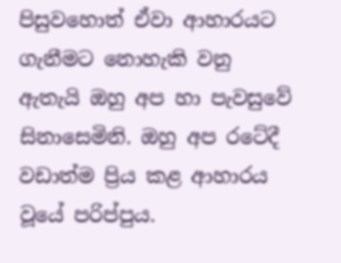පිසුවහොත් ඒවා ආහාරයට ගැනීමට නොහැකි වනු ඇතැයි ඔහු අප හා පැවසුවේ සිනාසෙමිනි. ඔහු අප රටේදී වඩාත්ම ප්‍රිය කළ ආහාරය වූයේ පරිප්පුය.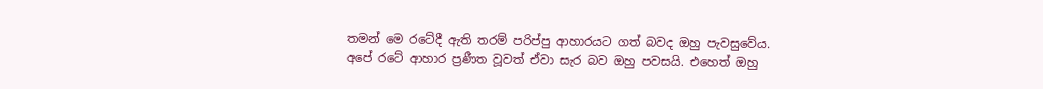තමන් මෙ රටේදී ඇති තරම් පරිප්පු ආහාරයට ගත් බවද ඔහු පැවසුවේය. අපේ රටේ ආහාර ප්‍රණීත වූවත් ඒවා සැර බව ඔහු පවසයි. එහෙත් ඔහු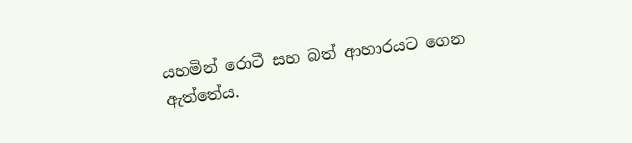යහමින් ‍රොටී සහ බත් ආහාරයට ගෙන ඇත්තේය.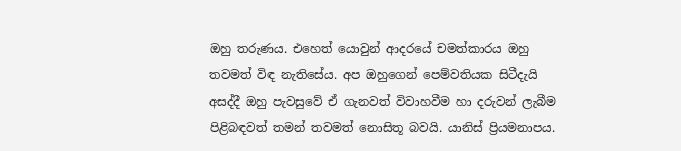ඔහු තරුණය. එහෙත් යොවුන් ආදරයේ චමත්කාරය ඔහු තවමත් විඳ නැතිසේය. අප ඔහුගෙන් පෙම්වතියක සිටීදැයි අසද්දී ඔහු පැවසුවේ ඒ ගැනවත් විවාහවීම හා දරුවන් ලැබීම පිළිබඳවත් තමන් තවමත් නොසිතූ බවයි. යානිස් ප්‍රියමනාපය.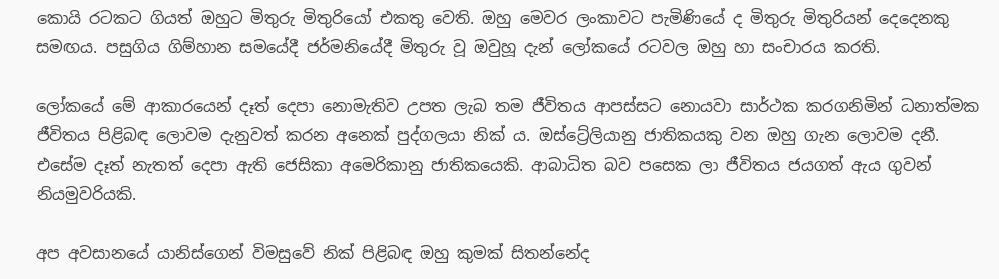කොයි රටකට ගියත් ඔහුට මිතුරු මිතුරියෝ එකතු වෙති. ඔහු මෙවර ලංකාවට පැමිණියේ ද මිතුරු මිතුරියන් දෙදෙනකු සමඟය. පසුගිය ගිම්හාන සමයේදී ජර්මනියේදී මිතුරු වූ ඔවුහූ දැන් ලෝකයේ රටවල ඔහු හා සංචාරය කරති.

ලෝකයේ මේ ආකාරයෙන් දෑත් දෙපා නොමැතිව උපත ලැබ තම ජීවිතය ආපස්සට නොයවා සාර්ථක කරගනිමින් ධනාත්මක ජීවිතය පිළිබඳ ලොවම දැනුවත් කරන අනෙක් පුද්ගලයා නික් ය. ඔස්ට්‍රේලියානු ජාතිකයකු වන ඔහු ගැන ලොවම දනී. එසේම දෑත් නැතත් දෙපා ඇති ජෙසිකා ‍අමෙරිකානු ජාතිකයෙකි. ආබාධිත බව පසෙක ලා ජීවිතය ජයගත් ඇය ගුවන් නියමුවරියකි.

අප අවසානයේ යානිස්ගෙන් විමසුවේ නික් පිළිබඳ ඔහු කුමක් සිතන්නේද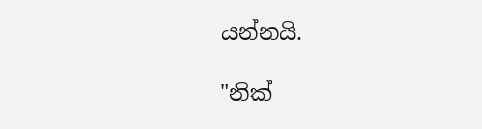යන්නයි.

"නික්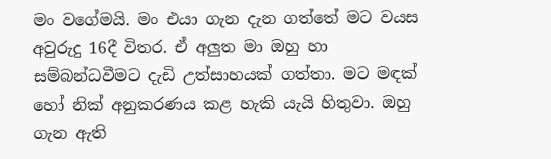මං ‍වගේමයි. මං එයා ගැන දැන ගත්තේ මට වයස අවුරුදු 16දී විතර. ඒ අලුත මා ඔහු හා සම්බන්ධවීමට දැඩි උත්සාහයක් ගත්තා. මට මඳක් හෝ නික් අනුකරණය කළ හැකි යැයි හිතුවා. ඔහු ගැන ඇති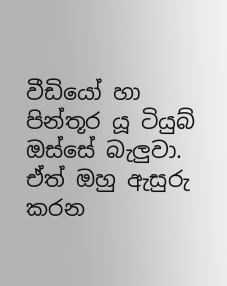වීඩියෝ හා පින්තූර යූ ටියුබ් ඔස්සේ බැලුවා. ඒත් ඔහු ඇසුරු කරන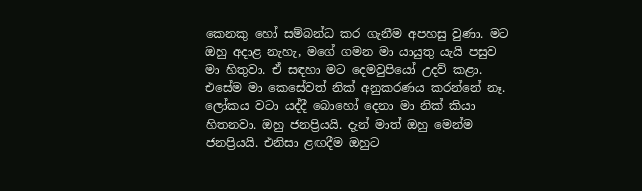කෙනකු හෝ සම්බන්ධ කර ගැනීම අපහසු වුණා. මට ඔහු අදාළ නැහැ, මගේ ගමන මා යායුතු යැයි පසුව මා හිතුවා. ඒ සඳහා මට දෙමවුපියෝ උදව් කළා. එසේම මා කෙසේවත් නික් අනුකරණය කරන්නේ නෑ. ලෝකය වටා යද්දී බොහෝ දෙනා මා නික් කියා හිතනවා. ඔහු ජනප්‍රියයි. දැන් මාත් ඔහු මෙන්ම ජනප්‍රියයි. එනිසා ළඟදීම ඔහුට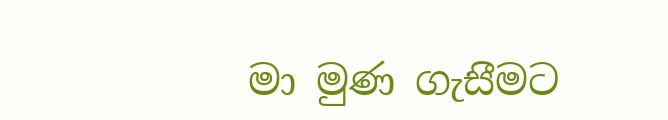මා මුණ ගැස‍ීමට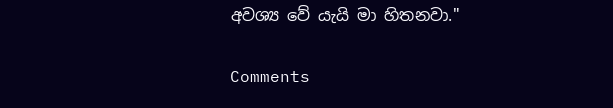අවශ්‍ය වේ යැයි මා හිතනවා."

Comments